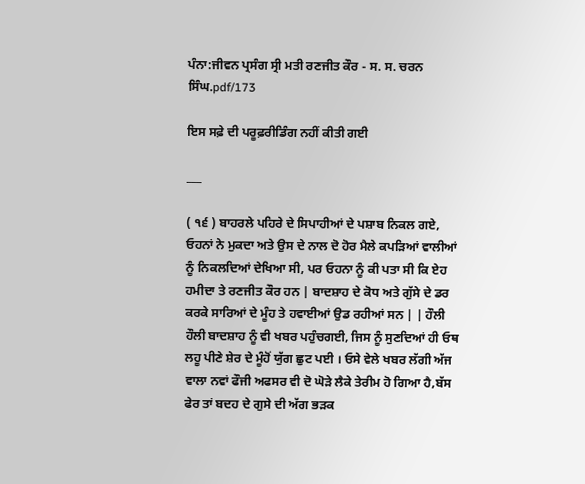ਪੰਨਾ:ਜੀਵਨ ਪ੍ਰਸੰਗ ਸ੍ਰੀ ਮਤੀ ਰਣਜੀਤ ਕੌਰ - ਸ. ਸ. ਚਰਨ ਸਿੰਘ.pdf/173

ਇਸ ਸਫ਼ੇ ਦੀ ਪਰੂਫ਼ਰੀਡਿੰਗ ਨਹੀਂ ਕੀਤੀ ਗਈ

___

( ੧੬ ) ਬਾਹਰਲੇ ਪਹਿਰੇ ਦੇ ਸਿਪਾਹੀਆਂ ਦੇ ਪਸ਼ਾਬ ਨਿਕਲ ਗਏ, ਓਹਨਾਂ ਨੇ ਮੁਕਦਾ ਅਤੇ ਉਸ ਦੇ ਨਾਲ ਦੋ ਹੋਰ ਮੈਲੇ ਕਪੜਿਆਂ ਵਾਲੀਆਂ ਨੂੰ ਨਿਕਲਦਿਆਂ ਦੇਖਿਆ ਸੀ, ਪਰ ਓਹਨਾ ਨੂੰ ਕੀ ਪਤਾ ਸੀ ਕਿ ਏਹ ਹਮੀਦਾ ਤੇ ਰਣਜੀਤ ਕੌਰ ਹਨ | ਬਾਦਸ਼ਾਹ ਦੇ ਕੋਧ ਅਤੇ ਗੁੱਸੇ ਦੇ ਡਰ ਕਰਕੇ ਸਾਰਿਆਂ ਦੇ ਮੂੰਹ ਤੇ ਹਵਾਈਆਂ ਉਡ ਰਹੀਆਂ ਸਨ | | ਹੌਲੀ ਹੌਲੀ ਬਾਦਸ਼ਾਹ ਨੂੰ ਵੀ ਖਬਰ ਪਹੁੰਚਗਈ, ਜਿਸ ਨੂੰ ਸੁਣਦਿਆਂ ਹੀ ਓਥ ਲਹੂ ਪੀਣੇ ਸ਼ੇਰ ਦੇ ਮੂੰਹੋਂ ਯੁੱਗ ਛੁਟ ਪਈ । ਓਸੇ ਵੇਲੇ ਖਬਰ ਲੱਗੀ ਅੱਜ ਵਾਲਾ ਨਵਾਂ ਫੌਜੀ ਅਫਸਰ ਵੀ ਦੋ ਘੋੜੇ ਲੈਕੇ ਤੇਰੀਮ ਹੋ ਗਿਆ ਹੈ,ਬੱਸ ਫੇਰ ਤਾਂ ਬਦਹ ਦੇ ਗੁਸੇ ਦੀ ਅੱਗ ਭੜਕ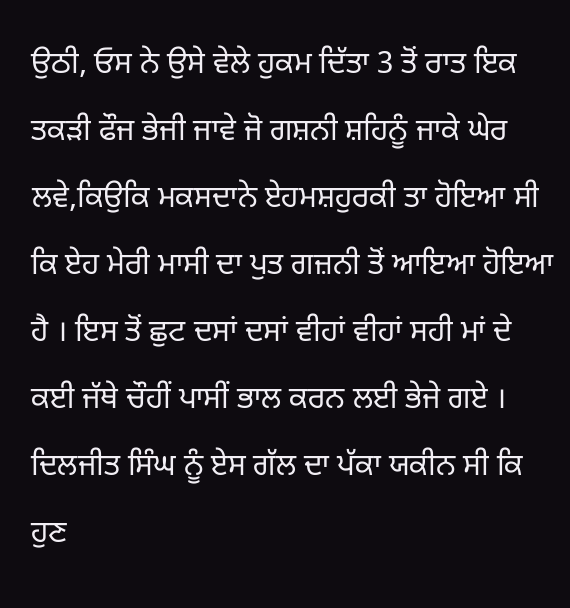ਉਠੀ, ਓਸ ਨੇ ਉਸੇ ਵੇਲੇ ਹੁਕਮ ਦਿੱਤਾ 3 ਤੋਂ ਰਾਤ ਇਕ ਤਕੜੀ ਫੌਜ ਭੇਜੀ ਜਾਵੇ ਜੋ ਗਸ਼ਨੀ ਸ਼ਹਿਨੂੰ ਜਾਕੇ ਘੇਰ ਲਵੇ,ਕਿਉਕਿ ਮਕਸਦਾਨੇ ਏਹਮਸ਼ਹੁਰਕੀ ਤਾ ਹੋਇਆ ਸੀ ਕਿ ਏਹ ਮੇਰੀ ਮਾਸੀ ਦਾ ਪੁਤ ਗਜ਼ਨੀ ਤੋਂ ਆਇਆ ਹੋਇਆ ਹੈ । ਇਸ ਤੋਂ ਛੁਟ ਦਸਾਂ ਦਸਾਂ ਵੀਹਾਂ ਵੀਹਾਂ ਸਹੀ ਮਾਂ ਦੇ ਕਈ ਜੱਥੇ ਚੌਹੀਂ ਪਾਸੀਂ ਭਾਲ ਕਰਨ ਲਈ ਭੇਜੇ ਗਏ । ਦਿਲਜੀਤ ਸਿੰਘ ਨੂੰ ਏਸ ਗੱਲ ਦਾ ਪੱਕਾ ਯਕੀਨ ਸੀ ਕਿ ਹੁਣ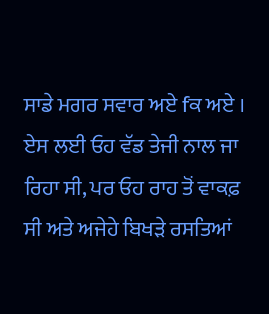ਸਾਡੇ ਮਗਰ ਸਵਾਰ ਅਏ fਕ ਅਏ । ਏਸ ਲਈ ਓਹ ਵੱਡ ਤੇਜੀ ਨਾਲ ਜਾ ਰਿਹਾ ਸੀ, ਪਰ ਓਹ ਰਾਹ ਤੋਂ ਵਾਕਫ਼ ਸੀ ਅਤੇ ਅਜੇਹੇ ਬਿਖੜੇ ਰਸਤਿਆਂ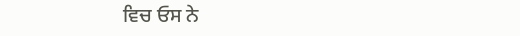ਵਿਚ ਓਸ ਨੇ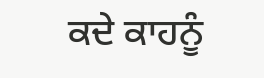ਕਦੇ ਕਾਹਨੂੰ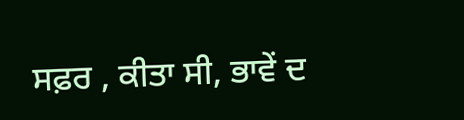ਸਫ਼ਰ , ਕੀਤਾ ਸੀ, ਭਾਵੇਂ ਦ